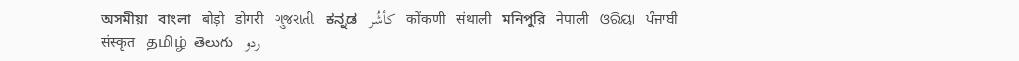অসমীয়া   বাংলা   बोड़ो   डोगरी   ગુજરાતી   ಕನ್ನಡ   كأشُر   कोंकणी   संथाली   মনিপুরি   नेपाली   ଓରିୟା   ਪੰਜਾਬੀ   संस्कृत   தமிழ்  తెలుగు   ردو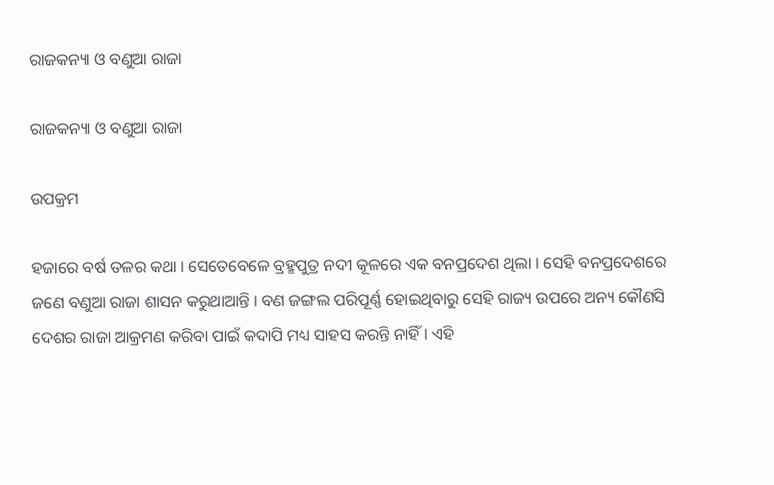ରାଜକନ୍ୟା ଓ ବଣୁଆ ରାଜା

ରାଜକନ୍ୟା ଓ ବଣୁଆ ରାଜା

ଉପକ୍ରମ

ହଜାରେ ବର୍ଷ ତଳର କଥା । ସେତେବେଳେ ବ୍ରହ୍ମପୁତ୍ର ନଦୀ କୂଳରେ ଏକ ବନପ୍ରଦେଶ ଥିଲା । ସେହି ବନପ୍ରଦେଶରେ ଜଣେ ବଣୁଆ ରାଜା ଶାସନ କରୁଥାଆନ୍ତି । ବଣ ଜଙ୍ଗଲ ପରିପୂର୍ଣ୍ଣ ହୋଇଥିବାରୁ ସେହି ରାଜ୍ୟ ଉପରେ ଅନ୍ୟ କୌଣସି ଦେଶର ରାଜା ଆକ୍ରମଣ କରିବା ପାଇଁ କଦାପି ମଧ୍ୟ ସାହସ କରନ୍ତି ନାହିଁ । ଏହି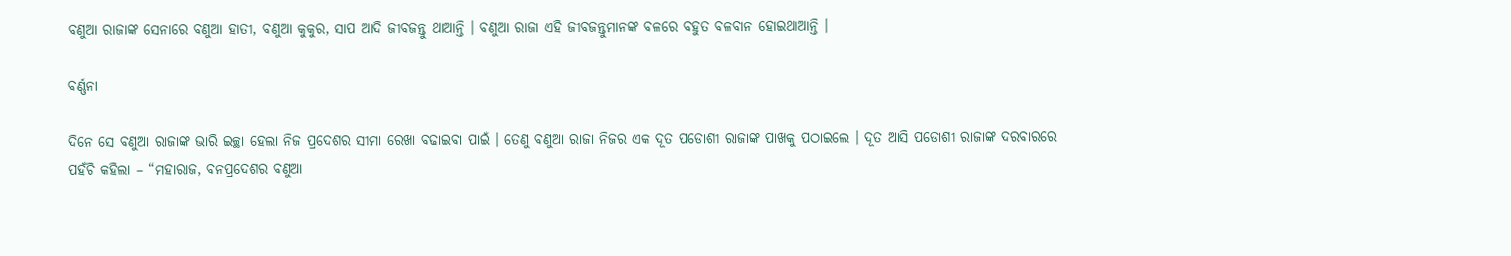ବଣୁଆ ରାଜାଙ୍କ ସେନାରେ ବଣୁଆ ହାତୀ, ବଣୁଆ କୁକୁର, ସାପ ଆଦି ଜୀବଜନ୍ତୁ ଥାଆନ୍ତି । ବଣୁଆ ରାଜା ଏହି ଜୀବଜନ୍ତୁମାନଙ୍କ ବଳରେ ବହୁତ ବଳବାନ ହୋଇଥାଆନ୍ତି ।

ବର୍ଣ୍ଣନା

ଦିନେ ସେ ବଣୁଆ ରାଜାଙ୍କ ଭାରି ଇଚ୍ଛା ହେଲା ନିଜ ପ୍ରଦେଶର ସୀମା ରେଖା ବଢାଇବା ପାଇଁ । ତେଣୁ ବଣୁଆ ରାଜା ନିଜର ଏକ ଦୂତ ପଡୋଶୀ ରାଜାଙ୍କ ପାଖକୁ ପଠାଇଲେ । ଦୂତ ଆସି ପଡୋଶୀ ରାଜାଙ୍କ ଦରବାରରେ ପହଁଚି କହିଲା – “ମହାରାଜ, ବନପ୍ରଦେଶର ବଣୁଆ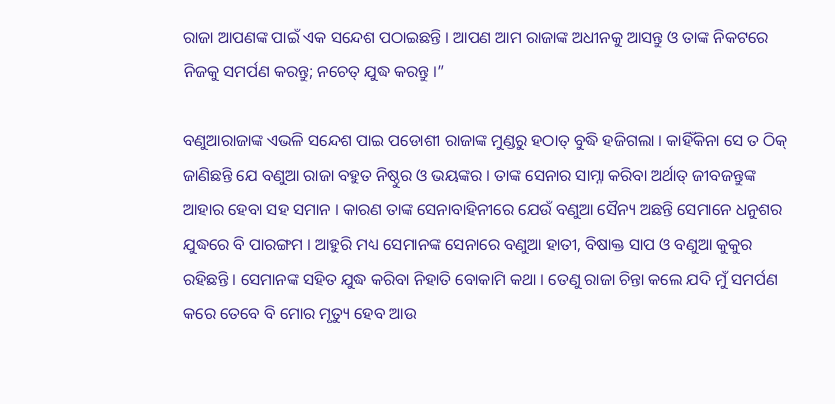ରାଜା ଆପଣଙ୍କ ପାଇଁ ଏକ ସନ୍ଦେଶ ପଠାଇଛନ୍ତି । ଆପଣ ଆମ ରାଜାଙ୍କ ଅଧୀନକୁ ଆସନ୍ତୁ ଓ ତାଙ୍କ ନିକଟରେ ନିଜକୁ ସମର୍ପଣ କରନ୍ତୁ; ନଚେତ୍ ଯୁଦ୍ଧ କରନ୍ତୁ ।”

ବଣୁଆରାଜାଙ୍କ ଏଭଳି ସନ୍ଦେଶ ପାଇ ପଡୋଶୀ ରାଜାଙ୍କ ମୁଣ୍ଡରୁ ହଠାତ୍ ବୁଦ୍ଧି ହଜିଗଲା । କାହିଁକିନା ସେ ତ ଠିକ୍ ଜାଣିଛନ୍ତି ଯେ ବଣୁଆ ରାଜା ବହୁତ ନିଷ୍ଠୁର ଓ ଭୟଙ୍କର । ତାଙ୍କ ସେନାର ସାମ୍ନା କରିବା ଅର୍ଥାତ୍ ଜୀବଜନ୍ତୁଙ୍କ ଆହାର ହେବା ସହ ସମାନ । କାରଣ ତାଙ୍କ ସେନାବାହିନୀରେ ଯେଉଁ ବଣୁଆ ସୈନ୍ୟ ଅଛନ୍ତି ସେମାନେ ଧନୁଶର ଯୁଦ୍ଧରେ ବି ପାରଙ୍ଗମ । ଆହୁରି ମଧ୍ୟ ସେମାନଙ୍କ ସେନାରେ ବଣୁଆ ହାତୀ, ବିଷାକ୍ତ ସାପ ଓ ବଣୁଆ କୁକୁର ରହିଛନ୍ତି । ସେମାନଙ୍କ ସହିତ ଯୁଦ୍ଧ କରିବା ନିହାତି ବୋକାମି କଥା । ତେଣୁ ରାଜା ଚିନ୍ତା କଲେ ଯଦି ମୁଁ ସମର୍ପଣ କରେ ତେବେ ବି ମୋର ମୃତ୍ୟୁ ହେବ ଆଉ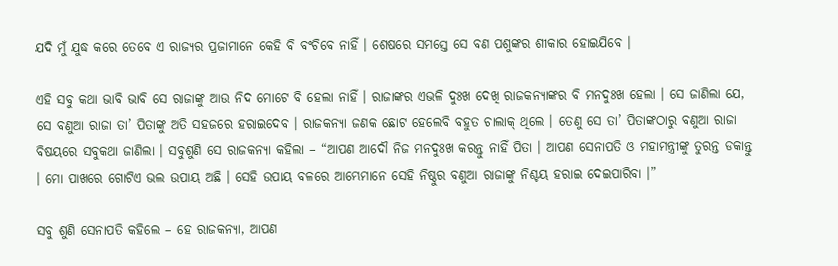ଯଦି ମୁଁ ଯୁଦ୍ଧ କରେ ତେବେ ଏ ରାଜ୍ୟର ପ୍ରଜାମାନେ କେହି ବି ବଂଚିବେ ନାହିଁ । ଶେଷରେ ସମସ୍ତେ ସେ ବଣ ପଶୁଙ୍କର ଶୀକାର ହୋଇଯିବେ ।

ଏହି ସବୁ କଥା ଭାବି ଭାବି ସେ ରାଜାଙ୍କୁ ଆଉ ନିଦ ମୋଟେ ବି ହେଲା ନାହିଁ । ରାଜାଙ୍କର ଏଭଳି ଦୁଃଖ ଦେଖି ରାଜକନ୍ୟାଙ୍କର ବି ମନଦୁଃଖ ହେଲା । ସେ ଜାଣିଲା ଯେ, ସେ ବଣୁଆ ରାଜା ତା’ ପିତାଙ୍କୁ ଅତି ସହଜରେ ହରାଇଦେବ । ରାଜକନ୍ୟା ଜଣକ ଛୋଟ ହେଲେବି ବହୁତ ଚାଲାକ୍ ଥିଲେ । ତେଣୁ ସେ ତା’ ପିତାଙ୍କଠାରୁ ବଣୁଆ ରାଜା ବିଷୟରେ ସବୁକଥା ଜାଣିଲା । ସବୁଶୁଣି ସେ ରାଜକନ୍ୟା କହିଲା – “ଆପଣ ଆଦୌ ନିଜ ମନଦୁଃଖ କରନ୍ତୁ ନାହିଁ ପିତା । ଆପଣ ସେନାପତି ଓ ମହାମନ୍ତ୍ରୀଙ୍କୁ ତୁରନ୍ତ ଡକାନ୍ତୁ । ମୋ ପାଖରେ ଗୋଟିଏ ଭଲ ଉପାୟ ଅଛି । ସେହି ଉପାୟ ବଳରେ ଆମ୍ଭେମାନେ ସେହି ନିଷ୍ଠୁର ବଣୁଆ ରାଜାଙ୍କୁ ନିଶ୍ଚୟ ହରାଇ ଦେଇପାରିବା ।”

ସବୁ ଶୁଣି ସେନାପତି କହିଲେ – ହେ ରାଜକନ୍ୟା, ଆପଣ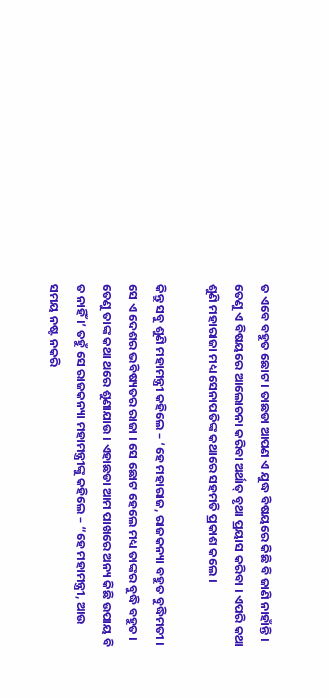ତ ଏବେ ବହୁତ ଛୋଟ । ତାଛଡା ଆପଣ ଏ ଯୁଦ୍ଧ ବିଷୟରେ କିଛି ବି ଜାଣି ନାହାଁନ୍ତି । ତେଣୁ ଏ ବିଷୟରେ ଆଲୋଚନା କରିବା ଅର୍ଥାତ୍ ବୃଥା ପ୍ରୟାସ କରିବା । ଏପରି କଥା ଶୁଣି ମହାରାଜା ମଧ୍ୟ ସେନାପତିଙ୍କ କଥାରେ ସହମତି ପ୍ରକାଶ କଲେ ।

କିନ୍ତୁ ସବୁ ଶୁଣି ମହାମନ୍ତ୍ରୀ କହିଲେ – ‘ହେ ମହାରାଜ, ରାଜକନ୍ୟା ବହୁତ ବୁଦ୍ଧିମତୀ । ସେ ଏ ଦେଶର ଭବିଷ୍ୟତର ରାଜା । ସେ ଛୋଟ ହେଲେ ମଧ୍ୟ ତାଙ୍କର ବୁଦ୍ଧି ବହୁତ । ତେଣୁ ତାଙ୍କ କଥା ଥରେ ଶୁଣାଯାଉ । ଏହାଛଡା ଆମ ପାଖରେ ଅନ୍ୟ କିଛି ଉପାୟ ବି ତ ନାହିଁ ।’ ତହୁଁ ସେ ରାଜକନ୍ୟା ମହାମନ୍ତ୍ରୀଙ୍କୁ କହିଲେ – “ହେ ମହାମନ୍ତ୍ରୀ, ଆଉ ସମୟ ନଷ୍ଟ ନକରି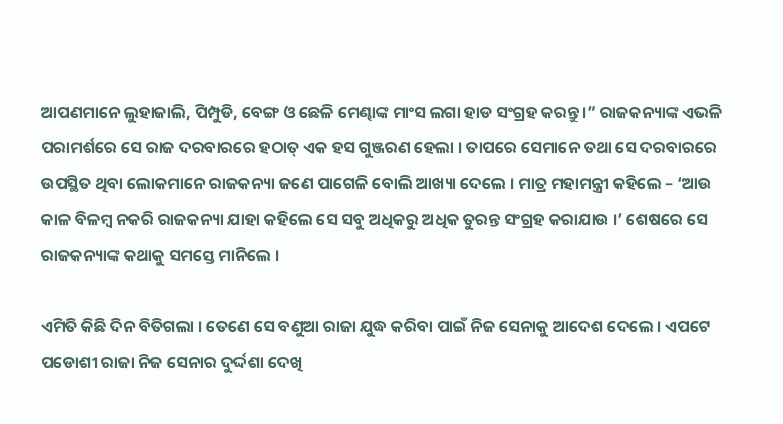ଆପଣମାନେ ଲୁହାଜାଲି, ପିମ୍ପୁଡି, ବେଙ୍ଗ ଓ ଛେଳି ମେଣ୍ଢାଙ୍କ ମାଂସ ଲଗା ହାଡ ସଂଗ୍ରହ କରନ୍ତୁ ।” ରାଜକନ୍ୟାଙ୍କ ଏଭଳି ପରାମର୍ଶରେ ସେ ରାଜ ଦରବାରରେ ହଠାତ୍ ଏକ ହସ ଗୁଞ୍ଜରଣ ହେଲା । ତାପରେ ସେମାନେ ତଥା ସେ ଦରବାରରେ ଉପସ୍ଥିତ ଥିବା ଲୋକମାନେ ରାଜକନ୍ୟା ଜଣେ ପାଗେଳି ବୋଲି ଆଖ୍ୟା ଦେଲେ । ମାତ୍ର ମହାମନ୍ତ୍ରୀ କହିଲେ – ‘ଆଉ କାଳ ବିଳମ୍ବ ନକରି ରାଜକନ୍ୟା ଯାହା କହିଲେ ସେ ସବୁ ଅଧିକରୁ ଅଧିକ ତୁରନ୍ତ ସଂଗ୍ରହ କରାଯାଉ ।’ ଶେଷରେ ସେ ରାଜକନ୍ୟାଙ୍କ କଥାକୁ ସମସ୍ତେ ମାନିଲେ ।

ଏମିତି କିଛି ଦିନ ବିତିଗଲା । ତେଣେ ସେ ବଣୁଆ ରାଜା ଯୁଦ୍ଧ କରିବା ପାଇଁ ନିଜ ସେନାକୁ ଆଦେଶ ଦେଲେ । ଏପଟେ ପଡୋଶୀ ରାଜା ନିଜ ସେନାର ଦୁର୍ଦ୍ଦଶା ଦେଖି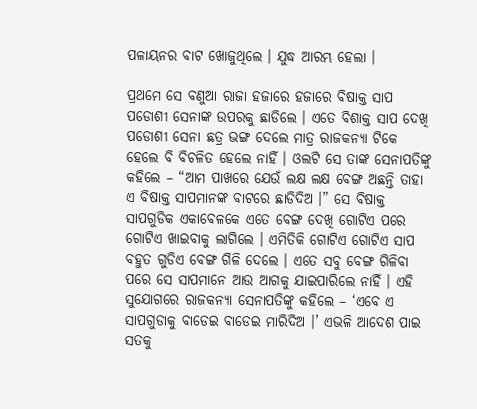ପଳାୟନର ବାଟ ଖୋଜୁଥିଲେ । ଯୁଦ୍ଧ ଆରମ୍ଭ ହେଲା ।

ପ୍ରଥମେ ସେ ବଣୁଆ ରାଜା ହଜାରେ ହଜାରେ ବିଷାକ୍ତ ସାପ ପଡୋଶୀ ସେନାଙ୍କ ଉପରକୁ ଛାଡିଲେ । ଏତେ ବିଶାକ୍ତ ସାପ ଦେଖି ପଡୋଶୀ ସେନା ଛତ୍ର ଭଙ୍ଗ ଦେଲେ ମାତ୍ର ରାଜକନ୍ୟା ଟିକେ ହେଲେ ବି ବିଚଳିତ ହେଲେ ନାହିଁ । ଓଲଟି ସେ ତାଙ୍କ ସେନାପତିଙ୍କୁ କହିଲେ – “ଆମ ପାଖରେ ଯେଉଁ ଲକ୍ଷ ଲକ୍ଷ ବେଙ୍ଗ ଅଛନ୍ତି ତାହା ଏ ବିଷାକ୍ତ ସାପମାନଙ୍କ ବାଟରେ ଛାଡିଦିଅ ।” ସେ ବିଷାକ୍ତ ସାପଗୁଡିକ ଏକାବେଳକେ ଏତେ ବେଙ୍ଗ ଦେଖି ଗୋଟିଏ ପରେ ଗୋଟିଏ ଖାଇବାକୁ ଲାଗିଲେ । ଏମିତିକି ଗୋଟିଏ ଗୋଟିଏ ସାପ ବହୁତ ଗୁଡିଏ ବେଙ୍ଗ ଗିଳି ଦେଲେ । ଏତେ ସବୁ ବେଙ୍ଗ ଗିଳିବା ପରେ ସେ ସାପମାନେ ଆଉ ଆଗକୁ ଯାଇପାରିଲେ ନାହିଁ । ଏହି ସୁଯୋଗରେ ରାଜକନ୍ୟା ସେନାପତିଙ୍କୁ କହିଲେ – ‘ଏବେ ଏ ସାପଗୁଡାକୁ ବାଡେଇ ବାଡେଇ ମାରିଦିଅ ।’ ଏଭଳି ଆଦେଶ ପାଇ ସତକୁ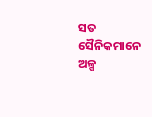ସତ ସୈନିକମାନେ ଅଳ୍ପ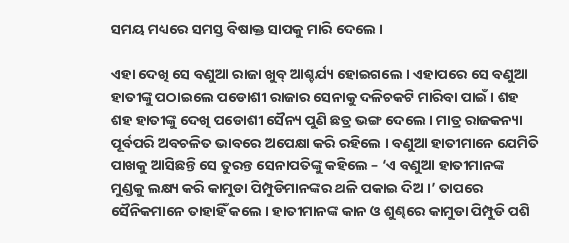ସମୟ ମଧ୍ୟରେ ସମସ୍ତ ବିଷାକ୍ତ ସାପକୁ ମାରି ଦେଲେ ।

ଏହା ଦେଖି ସେ ବଣୁଆ ରାଜା ଖୁବ୍ ଆଶ୍ଚର୍ଯ୍ୟ ହୋଇଗଲେ । ଏହାପରେ ସେ ବଣୁଆ ହାତୀଙ୍କୁ ପଠାଇଲେ ପଡୋଶୀ ରାଜାର ସେନାକୁ ଦଳିଚକଟି ମାରିବା ପାଇଁ । ଶହ ଶହ ହାତୀଙ୍କୁ ଦେଖି ପଡୋଶୀ ସୈନ୍ୟ ପୁଣି ଛତ୍ର ଭଙ୍ଗ ଦେଲେ । ମାତ୍ର ରାଜକନ୍ୟା ପୂର୍ବପରି ଅବଚଳିତ ଭାବରେ ଅପେକ୍ଷା କରି ରହିଲେ । ବଣୁଆ ହାତୀମାନେ ଯେମିତି ପାଖକୁ ଆସିଛନ୍ତି ସେ ତୁରନ୍ତ ସେନାପତିଙ୍କୁ କହିଲେ – ‘ଏ ବଣୁଆ ହାତୀମାନଙ୍କ ମୁଣ୍ଡକୁ ଲକ୍ଷ୍ୟ କରି କାମୁଡା ପିମ୍ପୁଡିମାନଙ୍କର ଥଳି ପକାଇ ଦିଅ ।’ ତାପରେ ସୈନିକମାନେ ତାହାହିଁ କଲେ । ହାତୀମାନଙ୍କ କାନ ଓ ଶୁଣ୍ଢରେ କାମୁଡା ପିମ୍ପୁଡି ପଶି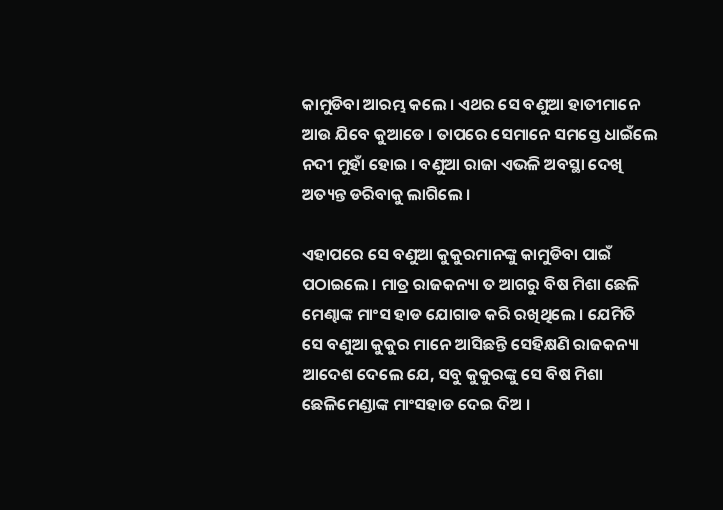କାମୁଡିବା ଆରମ୍ଭ କଲେ । ଏଥର ସେ ବଣୁଆ ହାତୀମାନେ ଆଉ ଯିବେ କୁଆଡେ । ତାପରେ ସେମାନେ ସମସ୍ତେ ଧାଇଁଲେ ନଦୀ ମୁହାଁ ହୋଇ । ବଣୁଆ ରାଜା ଏଭଳି ଅବସ୍ଥା ଦେଖି ଅତ୍ୟନ୍ତ ଡରିବାକୁ ଲାଗିଲେ ।

ଏହାପରେ ସେ ବଣୁଆ କୁକୁରମାନଙ୍କୁ କାମୁଡିବା ପାଇଁ ପଠାଇଲେ । ମାତ୍ର ରାଜକନ୍ୟା ତ ଆଗରୁ ବିଷ ମିଶା ଛେଳି ମେଣ୍ଢାଙ୍କ ମାଂସ ହାଡ ଯୋଗାଡ କରି ରଖିଥିଲେ । ଯେମିତି ସେ ବଣୁଆ କୁକୁର ମାନେ ଆସିଛନ୍ତି ସେହିକ୍ଷଣି ରାଜକନ୍ୟା ଆଦେଶ ଦେଲେ ଯେ, ସବୁ କୁକୁରଙ୍କୁ ସେ ବିଷ ମିଶା ଛେଳିମେଣ୍ଡାଙ୍କ ମାଂସହାଡ ଦେଇ ଦିଅ ।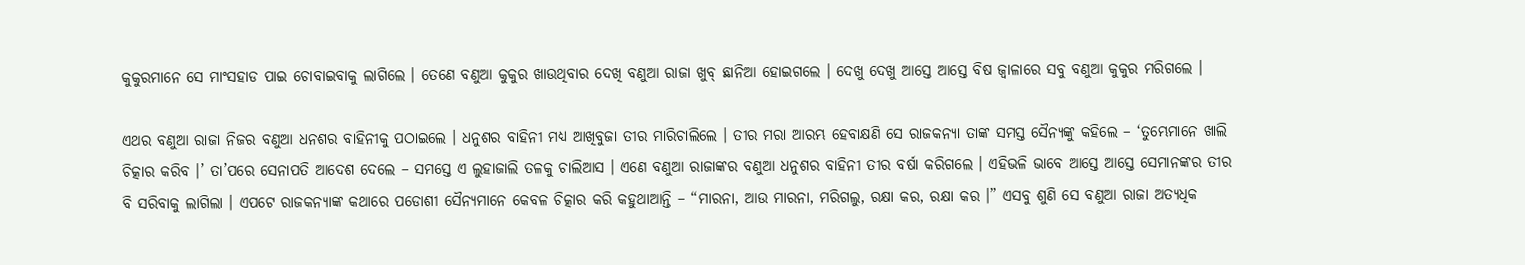କୁକୁରମାନେ ସେ ମାଂସହାଡ ପାଇ ଚୋବାଇବାକୁ ଲାଗିଲେ । ତେଣେ ବଣୁଆ କୁକୁର ଖାଉଥିବାର ଦେଖି ବଣୁଆ ରାଜା ଖୁବ୍ ଛାନିଆ ହୋଇଗଲେ । ଦେଖୁ ଦେଖୁ ଆସ୍ତେ ଆସ୍ତେ ବିଷ ଜ୍ୱାଳାରେ ସବୁ ବଣୁଆ କୁକୁର ମରିଗଲେ ।

ଏଥର ବଣୁଆ ରାଜା ନିଜର ବଣୁଆ ଧନଶର ବାହିନୀକୁ ପଠାଇଲେ । ଧନୁଶର ବାହିନୀ ମଧ୍ୟ ଆଖିବୁଜା ତୀର ମାରିଚାଲିଲେ । ତୀର ମରା ଆରମ୍ଭ ହେବାକ୍ଷଣି ସେ ରାଜକନ୍ୟା ତାଙ୍କ ସମସ୍ତ ସୈନ୍ୟଙ୍କୁ କହିଲେ – ‘ତୁମ୍ଭେମାନେ ଖାଲି ଚିତ୍କାର କରିବ ।’ ତା’ପରେ ସେନାପତି ଆଦେଶ ଦେଲେ – ସମସ୍ତେ ଏ ଲୁହାଜାଲି ତଳକୁ ଚାଲିଆସ । ଏଣେ ବଣୁଆ ରାଜାଙ୍କର ବଣୁଆ ଧନୁଶର ବାହିନୀ ତୀର ବର୍ଷା କରିଗଲେ । ଏହିଭଳି ଭାବେ ଆସ୍ତେ ଆସ୍ତେ ସେମାନଙ୍କର ତୀର ବି ସରିବାକୁ ଲାଗିଲା । ଏପଟେ ରାଜକନ୍ୟାଙ୍କ କଥାରେ ପଡୋଶୀ ସୈନ୍ୟମାନେ କେବଳ ଚିତ୍କାର କରି କହୁଥାଆନ୍ତି – “ମାରନା, ଆଉ ମାରନା, ମରିଗଲୁ, ରକ୍ଷା କର, ରକ୍ଷା କର ।” ଏସବୁ ଶୁଣି ସେ ବଣୁଆ ରାଜା ଅତ୍ୟଧିକ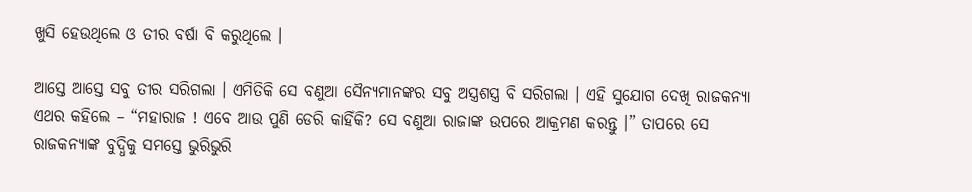ଖୁସି ହେଉଥିଲେ ଓ ତୀର ବର୍ଷା ବି କରୁଥିଲେ ।

ଆସ୍ତେ ଆସ୍ତେ ସବୁ ତୀର ସରିଗଲା । ଏମିତିକି ସେ ବଣୁଆ ସୈନ୍ୟମାନଙ୍କର ସବୁ ଅସ୍ତ୍ରଶସ୍ତ୍ର ବି ସରିଗଲା । ଏହି ସୁଯୋଗ ଦେଖି ରାଜକନ୍ୟା ଏଥର କହିଲେ – “ମହାରାଜ ! ଏବେ ଆଉ ପୁଣି ଡେରି କାହିଁକି? ସେ ବଣୁଆ ରାଜାଙ୍କ ଉପରେ ଆକ୍ରମଣ କରନ୍ତୁ ।” ତାପରେ ସେ ରାଜକନ୍ୟାଙ୍କ ବୁଦ୍ଧିକୁ ସମସ୍ତେ ଭୁରିଭୁରି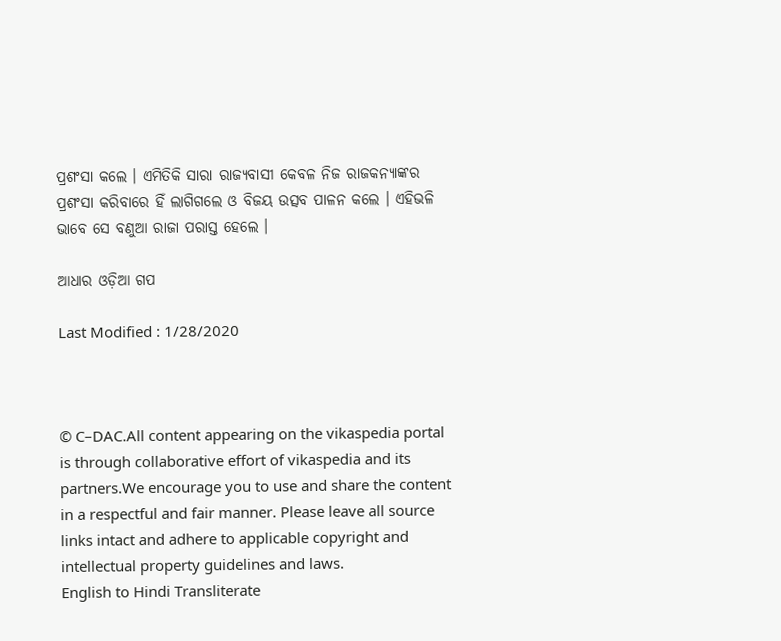ପ୍ରଶଂସା କଲେ । ଏମିତିକି ସାରା ରାଜ୍ୟବାସୀ କେବଳ ନିଜ ରାଜକନ୍ୟାଙ୍କର ପ୍ରଶଂସା କରିବାରେ ହିଁ ଲାଗିଗଲେ ଓ ବିଜୟ ଉତ୍ସବ ପାଳନ କଲେ । ଏହିଭଳି ଭାବେ ସେ ବଣୁଆ ରାଜା ପରାସ୍ତ ହେଲେ ।

ଆଧାର ଓଡ଼ିଆ ଗପ

Last Modified : 1/28/2020



© C–DAC.All content appearing on the vikaspedia portal is through collaborative effort of vikaspedia and its partners.We encourage you to use and share the content in a respectful and fair manner. Please leave all source links intact and adhere to applicable copyright and intellectual property guidelines and laws.
English to Hindi Transliterate